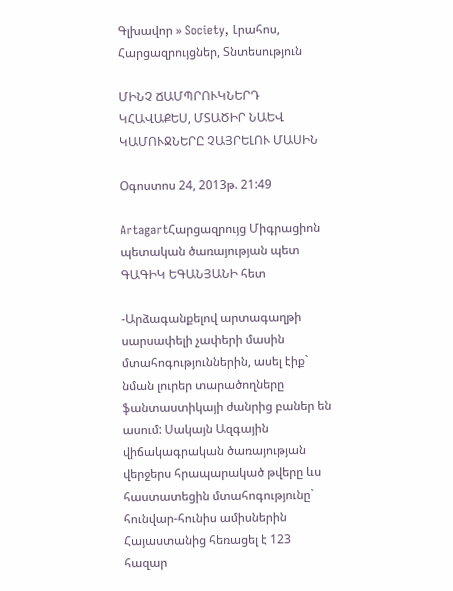Գլխավոր » Society, Լրահոս, Հարցազրույցներ, Տնտեսություն

ՄԻՆՉ ՃԱՄՊՐՈՒԿՆԵՐԴ ԿՀԱՎԱՔԵՍ, ՄՏԱԾԻՐ ՆԱԵՎ ԿԱՄՈՒՋՆԵՐԸ ՉԱՅՐԵԼՈՒ ՄԱՍԻՆ

Օգոստոս 24, 2013թ. 21:49

ArtagartՀարցազրույց Միգրացիոն պետական ծառայության պետ ԳԱԳԻԿ ԵԳԱՆՅԱՆԻ հետ

-Արձագանքելով արտագաղթի սարսափելի չափերի մասին մտահոգություններին, ասել էիք` նման լուրեր տարածողները ֆանտաստիկայի ժանրից բաներ են ասում: Սակայն Ազգային վիճակագրական ծառայության վերջերս հրապարակած թվերը ևս հաստատեցին մտահոգությունը` հունվար-հունիս ամիսներին Հայաստանից հեռացել է 123 հազար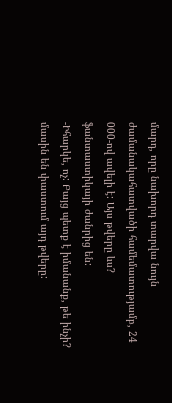մարդ, որը նախորդ տարվա նույն ժամանակահատվածի համեմատությամբ, 24 000-ով ավելի է: Այս թվերը ևս? ֆանտաստիկայի ժանրից են:
-Իհարկե, ոչ: Բայց պետք է իմանանք, թե ինչի? մասին են փաստում այդ թվերը: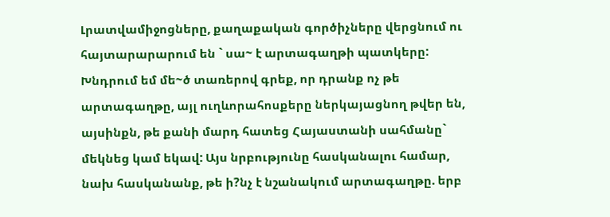Լրատվամիջոցները, քաղաքական գործիչները վերցնում ու հայտարարարում են ` սա~ է արտագաղթի պատկերը: Խնդրում եմ մե~ծ տառերով գրեք, որ դրանք ոչ թե արտագաղթը, այլ ուղևորահոսքերը ներկայացնող թվեր են, այսինքն, թե քանի մարդ հատեց Հայաստանի սահմանը` մեկնեց կամ եկավ: Այս նրբությունը հասկանալու համար, նախ հասկանանք, թե ի?նչ է նշանակում արտագաղթը. երբ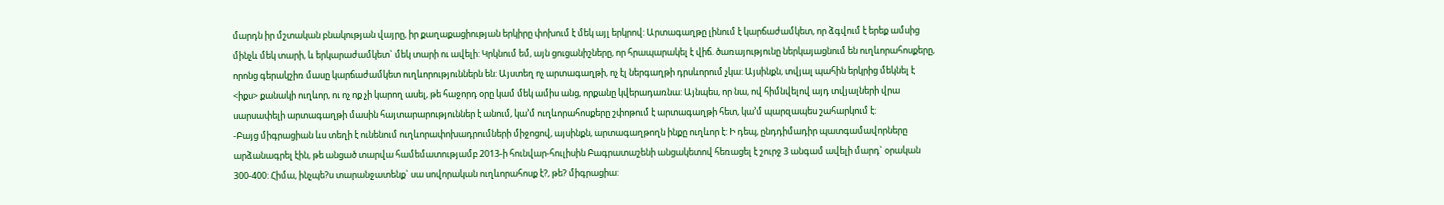մարդն իր մշտական բնակության վայրը, իր քաղաքացիության երկիրը փոխում է մեկ այլ երկրով: Արտագաղթը լինում է կարճաժամկետ, որ ձգվում է երեք ամսից մինչև մեկ տարի, և երկարաժամկետ` մեկ տարի ու ավելի: Կրկնում եմ, այն ցուցանիշները, որ հրապարակել է վիճ. ծառայությունը ներկայացնում են ուղևորահոսքերը, որոնց գերակշիռ մասը կարճաժամկետ ուղևորություններն են: Այստեղ ոչ արտագաղթի, ոչ էլ ներգաղթի դրսևորում չկա: Այսինքն, տվյալ պահին երկրից մեկնել է <իքս> քանակի ուղևոր, ու ոչ ոք չի կարող ասել, թե հաջորդ օրը կամ մեկ ամիս անց, որքանը կվերադառնա: Այնպես, որ նա, ով հիմնվելով այդ տվյալների վրա սարսափելի արտագաղթի մասին հայտարարություններ է անում, կա’մ ուղևորահոսքերը շփոթում է արտագաղթի հետ, կա’մ պարզապես շահարկում է:
-Բայց միգրացիան ևս տեղի է ունենում ուղևորափոխադրումների միջոցով, այսինքն, արտագաղթողն ինքը ուղևոր է: Ի դեպ, ընդդիմադիր պատգամավորները արձանագրել էին, թե անցած տարվա համեմատությամբ 2013-ի հունվար-հուլիսին Բագրատաշենի անցակետով հեռացել է շուրջ 3 անգամ ավելի մարդ` օրական 300-400: Հիմա, ինչպե?ս տարանջատենք` սա սովորական ուղևորահոսք է?, թե? միգրացիա: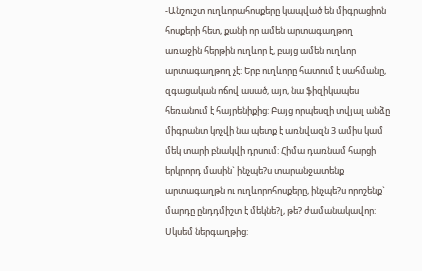-Անշուշտ ուղևորահոսքերը կապված են միգրացիոն հոսքերի հետ, քանի որ ամեն արտագաղթող առաջին հերթին ուղևոր է, բայց ամեն ուղևոր արտագաղթող չէ: Երբ ուղևորը հատում է սահմանը, զգացական ոճով ասած, այո, նա ֆիզիկապես հեռանում է հայրենիքից: Բայց որպեսզի տվյալ անձը միգրանտ կոչվի նա պետք է առնվազն 3 ամիս կամ մեկ տարի բնակվի դրսում: Հիմա դառնամ հարցի երկրորդ մասին` ինչպե?ս տարանջատենք արտագաղթն ու ուղևորոհոսքերը, ինչպե?ս որոշենք` մարդը ընդդմիշտ է մեկնե?լ, թե? ժամանակավոր: Սկսեմ ներգաղթից: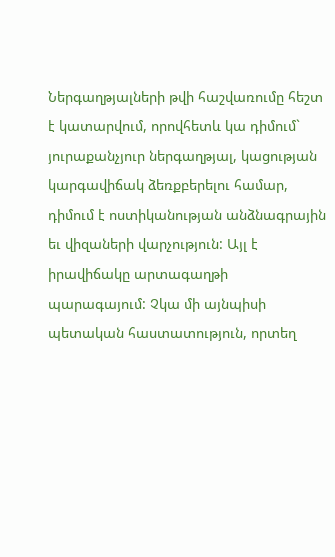Ներգաղթյալների թվի հաշվառումը հեշտ է կատարվում, որովհետև կա դիմում` յուրաքանչյուր ներգաղթյալ, կացության կարգավիճակ ձեռքբերելու համար, դիմում է ոստիկանության անձնագրային եւ վիզաների վարչություն: Այլ է իրավիճակը արտագաղթի պարագայում: Չկա մի այնպիսի պետական հաստատություն, որտեղ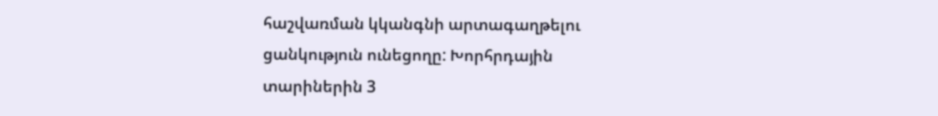հաշվառման կկանգնի արտագաղթելու ցանկություն ունեցողը: Խորհրդային տարիներին 3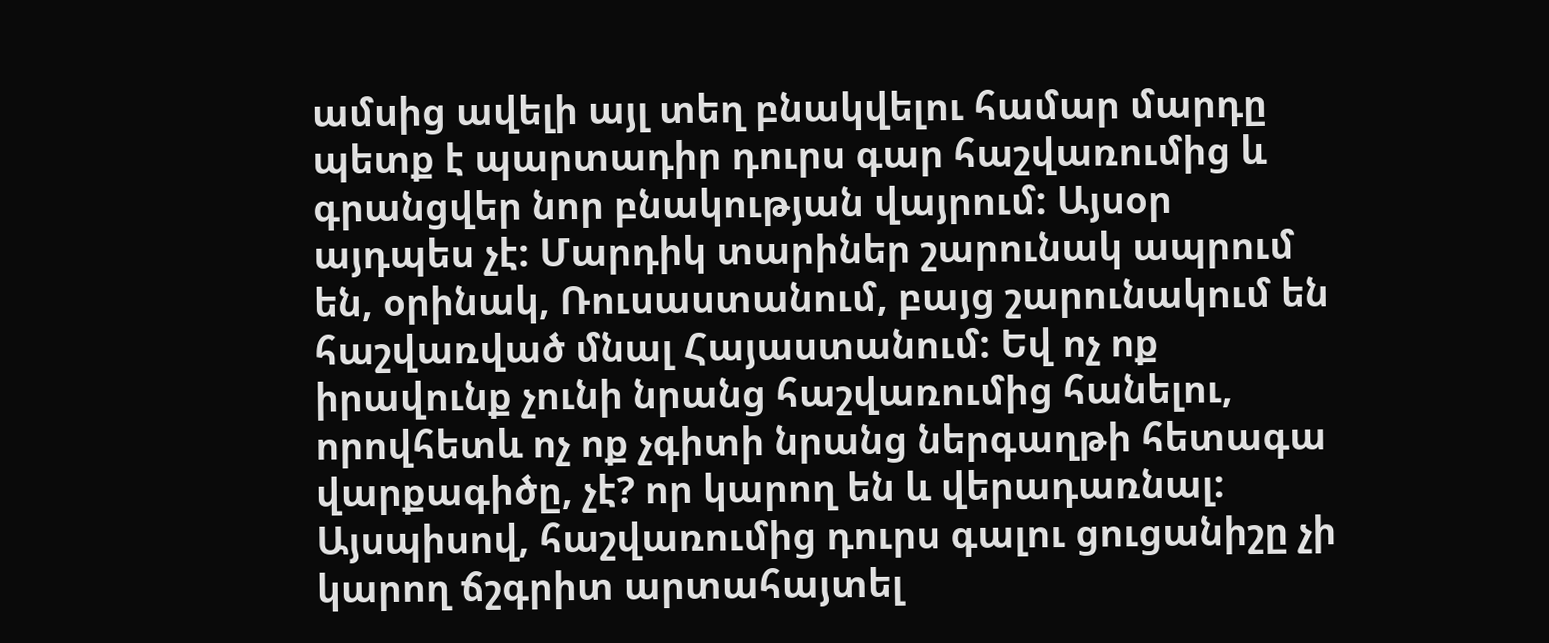ամսից ավելի այլ տեղ բնակվելու համար մարդը պետք է պարտադիր դուրս գար հաշվառումից և գրանցվեր նոր բնակության վայրում: Այսօր այդպես չէ: Մարդիկ տարիներ շարունակ ապրում են, օրինակ, Ռուսաստանում, բայց շարունակում են հաշվառված մնալ Հայաստանում: Եվ ոչ ոք իրավունք չունի նրանց հաշվառումից հանելու, որովհետև ոչ ոք չգիտի նրանց ներգաղթի հետագա վարքագիծը, չէ? որ կարող են և վերադառնալ: Այսպիսով, հաշվառումից դուրս գալու ցուցանիշը չի կարող ճշգրիտ արտահայտել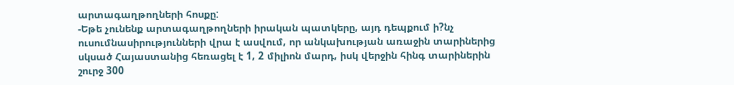արտագաղթողների հոսքը:
-Եթե չունենք արտագաղթողների իրական պատկերը, այդ դեպքում ի?նչ ուսումնասիրությունների վրա է ասվում, որ անկախության առաջին տարիներից սկսած Հայաստանից հեռացել է 1, 2 միլիոն մարդ, իսկ վերջին հինգ տարիներին շուրջ 300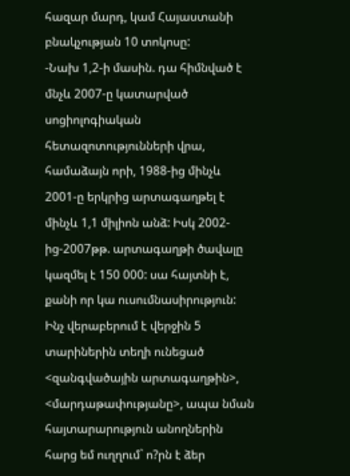հազար մարդ, կամ Հայաստանի բնակչության 10 տոկոսը:
-Նախ 1,2-ի մասին. դա հիմնված է մնչև 2007-ը կատարված սոցիոլոգիական հետազոտությունների վրա, համաձայն որի, 1988-ից մինչև 2001-ը երկրից արտագաղթել է մինչև 1,1 միլիոն անձ: Իսկ 2002-ից-2007թթ. արտագաղթի ծավալը կազմել է 150 000: սա հայտնի է, քանի որ կա ուսումնասիրություն: Ինչ վերաբերում է վերջին 5 տարիներին տեղի ունեցած <զանգվածային արտագաղթին>, <մարդաթափությանը>, ապա նման հայտարարություն անողներին հարց եմ ուղղում` ո?րն է ձեր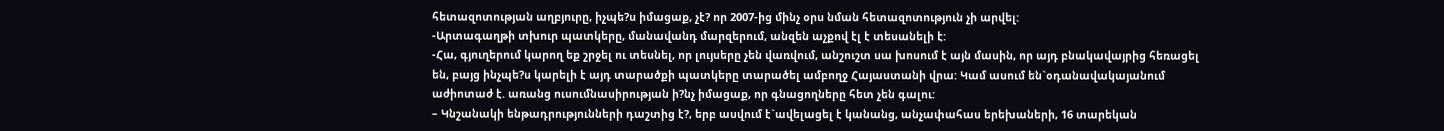հետազոտության աղբյուրը, իչպե?ս իմացաք, չէ? որ 2007-ից մինչ օրս նման հետազոտություն չի արվել:
-Արտագաղթի տխուր պատկերը, մանավանդ մարզերում, անզեն աչքով էլ է տեսանելի է:
-Հա, գյուղերում կարող եք շրջել ու տեսնել, որ լույսերը չեն վառվում, անշուշտ սա խոսում է այն մասին, որ այդ բնակավայրից հեռացել են, բայց ինչպե?ս կարելի է այդ տարածքի պատկերը տարածել ամբողջ Հայաստանի վրա: Կամ ասում են`օդանավակայանում աժիոտաժ է. առանց ուսումնասիրության ի?նչ իմացաք, որ գնացողները հետ չեն գալու:
– Կնշանակի ենթադրությունների դաշտից է?, երբ ասվում է`ավելացել է կանանց, անչափահաս երեխաների, 16 տարեկան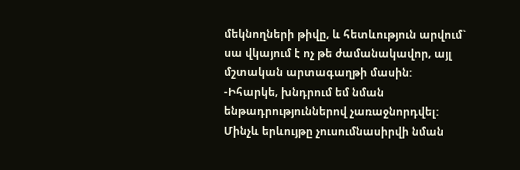մեկնողների թիվը, և հետևություն արվում` սա վկայում է ոչ թե ժամանակավոր, այլ մշտական արտագաղթի մասին:
-Իհարկե, խնդրում եմ նման ենթադրություններով չառաջնորդվել: Մինչև երևույթը չուսումնասիրվի նման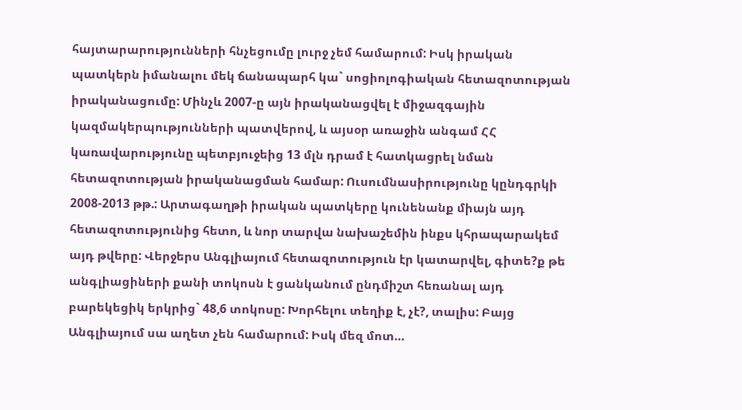հայտարարությունների հնչեցումը լուրջ չեմ համարում: Իսկ իրական պատկերն իմանալու մեկ ճանապարհ կա` սոցիոլոգիական հետազոտության իրականացումը: Մինչև 2007-ը այն իրականացվել է միջազգային կազմակերպությունների պատվերով, և այսօր առաջին անգամ ՀՀ կառավարությունը պետբյուջեից 13 մլն դրամ է հատկացրել նման հետազոտության իրականացման համար: Ուսումնասիրությունը կընդգրկի 2008-2013 թթ.: Արտագաղթի իրական պատկերը կունենանք միայն այդ հետազոտությունից հետո, և նոր տարվա նախաշեմին ինքս կհրապարակեմ այդ թվերը: Վերջերս Անգլիայում հետազոտություն էր կատարվել, գիտե?ք թե անգլիացիների քանի տոկոսն է ցանկանում ընդմիշտ հեռանալ այդ բարեկեցիկ երկրից` 48,6 տոկոսը: Խորհելու տեղիք է, չէ?, տալիս: Բայց Անգլիայում սա աղետ չեն համարում: Իսկ մեզ մոտ…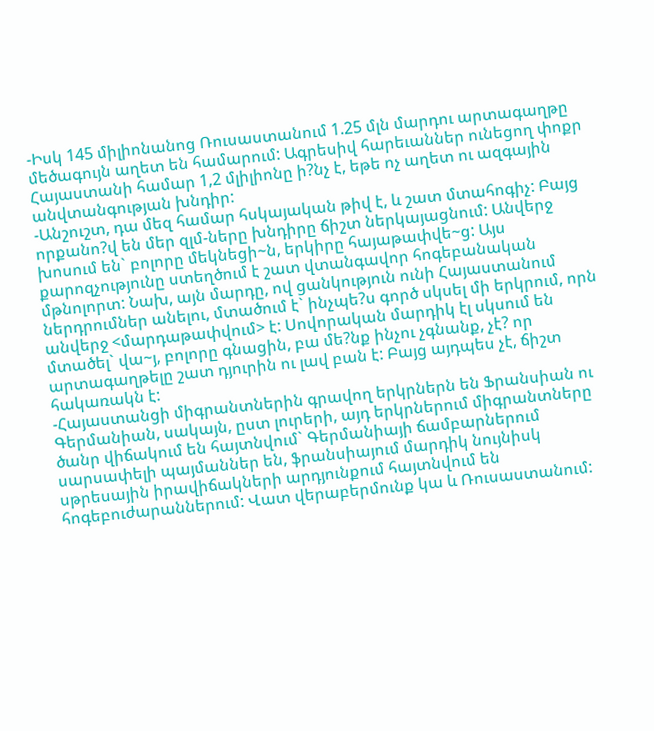-Իսկ 145 միլիոնանոց Ռուսաստանում 1.25 մլն մարդու արտագաղթը մեծագույն աղետ են համարում: Ագրեսիվ հարեւաններ ունեցող փոքր Հայաստանի համար 1,2 մլիլիոնը ի?նչ է, եթե ոչ աղետ ու ազգային անվտանգության խնդիր:
-Անշուշտ, դա մեզ համար հսկայական թիվ է, և շատ մտահոգիչ: Բայց որքանո?վ են մեր զլմ-ները խնդիրը ճիշտ ներկայացնում: Անվերջ խոսում են` բոլորը մեկնեցի~ն, երկիրը հայաթափվե~ց: Այս քարոզչությունը ստեղծում է շատ վտանգավոր հոգեբանական մթնոլորտ: Նախ, այն մարդը, ով ցանկություն ունի Հայաստանում ներդրումներ անելու, մտածում է` ինչպե?ս գործ սկսել մի երկրում, որն անվերջ <մարդաթափվում> է: Սովորական մարդիկ էլ սկսում են մտածել` վա~յ, բոլորը գնացին, բա մե?նք ինչու չգնանք, չէ? որ արտագաղթելը շատ դյուրին ու լավ բան է: Բայց այդպես չէ, ճիշտ հակառակն է:
-Հայաստանցի միգրանտներին գրավող երկրներն են Ֆրանսիան ու Գերմանիան, սակայն, ըստ լուրերի, այդ երկրներում միգրանտները ծանր վիճակում են հայտնվում` Գերմանիայի ճամբարներում սարսափելի պայմաններ են, ֆրանսիայում մարդիկ նույնիսկ սթրեսային իրավիճակների արդյունքում հայտնվում են հոգեբուժարաններում: Վատ վերաբերմունք կա և Ռուսաստանում: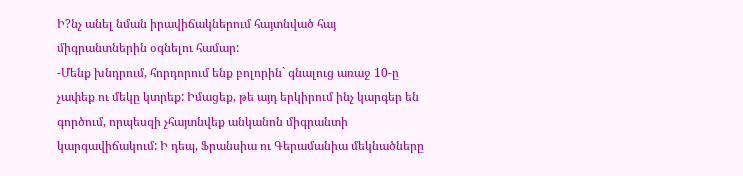Ի?նչ անել նման իրավիճակներում հայտնված հայ միգրանտներին օգնելու համար:
-Մենք խնդրում, հորդորում ենք բոլորին` գնալուց առաջ 10-ը չափեք ու մեկը կտրեք: Իմացեք, թե այդ երկիրում ինչ կարգեր են գործում, որպեսզի չհայտնվեք անկանոն միգրանտի կարգավիճակում: Ի դեպ, Ֆրանսիա ու Գերամանիա մեկնածները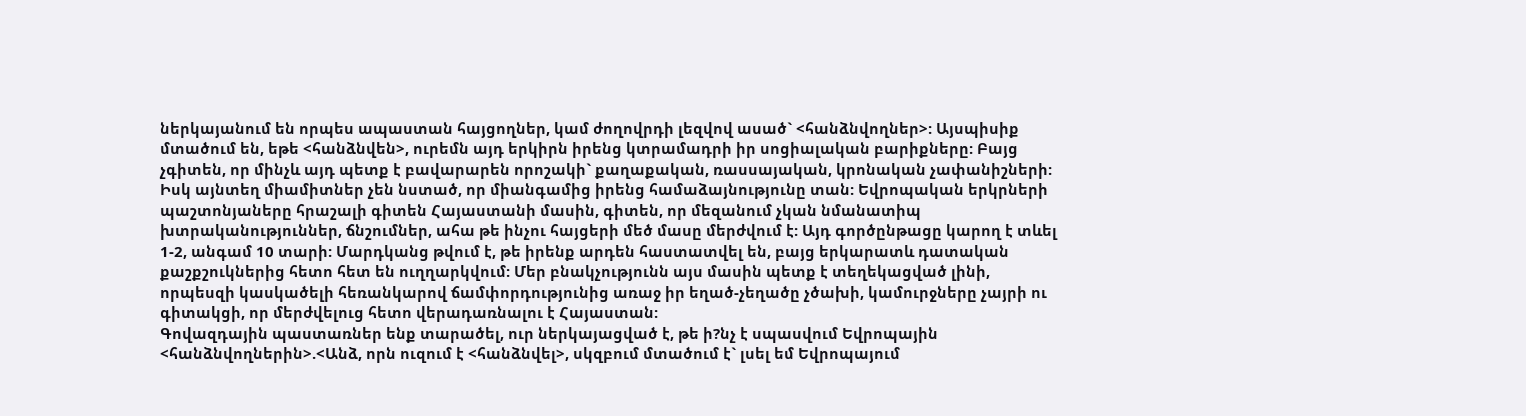ներկայանում են որպես ապաստան հայցողներ, կամ ժողովրդի լեզվով ասած` <հանձնվողներ>: Այսպիսիք մտածում են, եթե <հանձնվեն>, ուրեմն այդ երկիրն իրենց կտրամադրի իր սոցիալական բարիքները: Բայց չգիտեն, որ մինչև այդ պետք է բավարարեն որոշակի` քաղաքական, ռասսայական, կրոնական չափանիշների: Իսկ այնտեղ միամիտներ չեն նստած, որ միանգամից իրենց համաձայնությունը տան: Եվրոպական երկրների պաշտոնյաները հրաշալի գիտեն Հայաստանի մասին, գիտեն, որ մեզանում չկան նմանատիպ խտրականություններ, ճնշումներ, ահա թե ինչու հայցերի մեծ մասը մերժվում է: Այդ գործընթացը կարող է տևել 1-2, անգամ 10 տարի: Մարդկանց թվում է, թե իրենք արդեն հաստատվել են, բայց երկարատև դատական քաշքշուկներից հետո հետ են ուղղարկվում: Մեր բնակչությունն այս մասին պետք է տեղեկացված լինի, որպեսզի կասկածելի հեռանկարով ճամփորդությունից առաջ իր եղած-չեղածը չծախի, կամուրջները չայրի ու գիտակցի, որ մերժվելուց հետո վերադառնալու է Հայաստան:
Գովազդային պաստառներ ենք տարածել, ուր ներկայացված է, թե ի?նչ է սպասվում Եվրոպային <հանձնվողներին>.<Անձ, որն ուզում է <հանձնվել>, սկզբում մտածում է` լսել եմ Եվրոպայում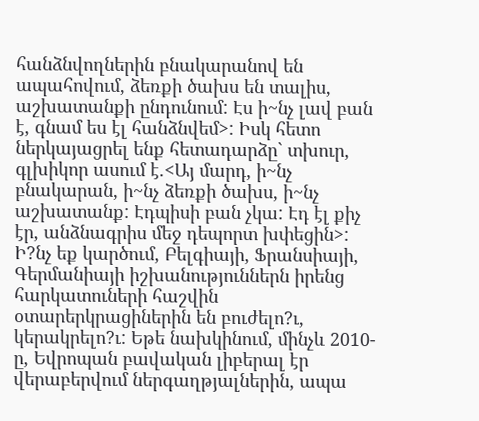հանձնվողներին բնակարանով են ապահովում, ձեռքի ծախս են տալիս, աշխատանքի ընդունում: Էս ի~նչ լավ բան է, գնամ ես էլ հանձնվեմ>: Իսկ հետո ներկայացրել ենք հետադարձը` տխուր, գլխիկոր ասում է.<Այ մարդ, ի~նչ բնակարան, ի~նչ ձեռքի ծախս, ի~նչ աշխատանք: Էդպիսի բան չկա: Էդ էլ քիչ էր, անձնագրիս մեջ դեպորտ խփեցին>: Ի?նչ եք կարծում, Բելգիայի, Ֆրանսիայի, Գերմանիայի իշխանություններն իրենց հարկատուների հաշվին օտարերկրացիներին են բուժելո?ւ, կերակրելո?ւ: Եթե նախկինում, մինչև 2010-ը, Եվրոպան բավական լիբերալ էր վերաբերվում ներգաղթյալներին, ապա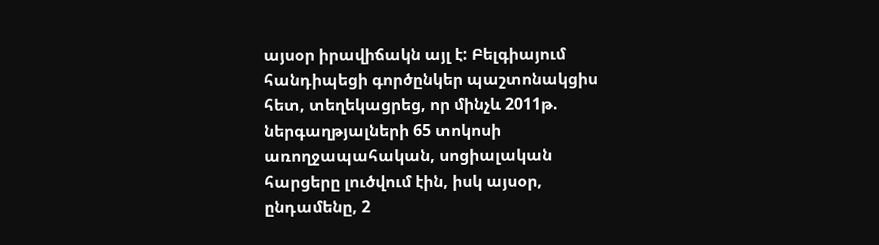այսօր իրավիճակն այլ է: Բելգիայում հանդիպեցի գործընկեր պաշտոնակցիս հետ, տեղեկացրեց, որ մինչև 2011թ. ներգաղթյալների 65 տոկոսի առողջապահական, սոցիալական հարցերը լուծվում էին, իսկ այսօր, ընդամենը, 2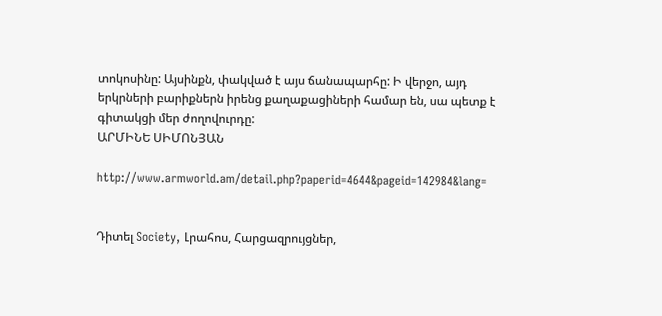տոկոսինը: Այսինքն, փակված է այս ճանապարհը: Ի վերջո, այդ երկրների բարիքներն իրենց քաղաքացիների համար են, սա պետք է գիտակցի մեր ժողովուրդը:
ԱՐՄԻՆԵ ՍԻՄՈՆՅԱՆ

http://www.armworld.am/detail.php?paperid=4644&pageid=142984&lang=


Դիտել Society, Լրահոս, Հարցազրույցներ,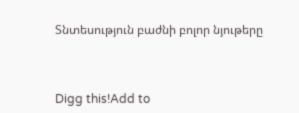Տնտեսություն բաժնի բոլոր նյութերը



Digg this!Add to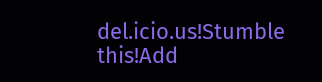del.icio.us!Stumble this!Add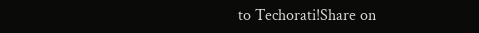to Techorati!Share on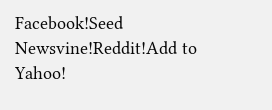Facebook!Seed Newsvine!Reddit!Add to Yahoo!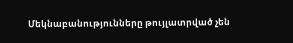Մեկնաբանությունները թույլատրված չեն